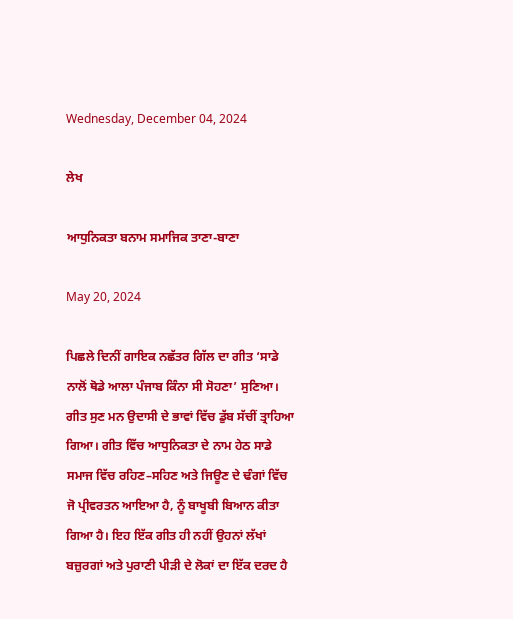Wednesday, December 04, 2024

ਲੇਖ

ਆਧੁਨਿਕਤਾ ਬਨਾਮ ਸਮਾਜਿਕ ਤਾਣਾ-ਬਾਣਾ

May 20, 2024

ਪਿਛਲੇ ਦਿਨੀਂ ਗਾਇਕ ਨਛੱਤਰ ਗਿੱਲ ਦਾ ਗੀਤ ‘ਸਾਡੇ ਨਾਲੋਂ ਥੋਡੇ ਆਲਾ ਪੰਜਾਬ ਕਿੰਨਾ ਸੀ ਸੋਹਣਾ’ ਸੁਣਿਆ। ਗੀਤ ਸੁਣ ਮਨ ਉਦਾਸੀ ਦੇ ਭਾਵਾਂ ਵਿੱਚ ਡੁੱਬ ਸੱਚੀਂ ਤ੍ਰਾਹਿਆ ਗਿਆ। ਗੀਤ ਵਿੱਚ ਆਧੁਨਿਕਤਾ ਦੇ ਨਾਮ ਹੇਠ ਸਾਡੇ ਸਮਾਜ ਵਿੱਚ ਰਹਿਣ–ਸਹਿਣ ਅਤੇ ਜਿਊਣ ਦੇ ਢੰਗਾਂ ਵਿੱਚ ਜੋ ਪ੍ਰੀਵਰਤਨ ਆਇਆ ਹੈ, ਨੂੰ ਬਾਖੂਬੀ ਬਿਆਨ ਕੀਤਾ ਗਿਆ ਹੈ। ਇਹ ਇੱਕ ਗੀਤ ਹੀ ਨਹੀਂ ਉਹਨਾਂ ਲੱਖਾਂ ਬਜ਼ੁਰਗਾਂ ਅਤੇ ਪੁਰਾਣੀ ਪੀੜੀ ਦੇ ਲੋਕਾਂ ਦਾ ਇੱਕ ਦਰਦ ਹੈ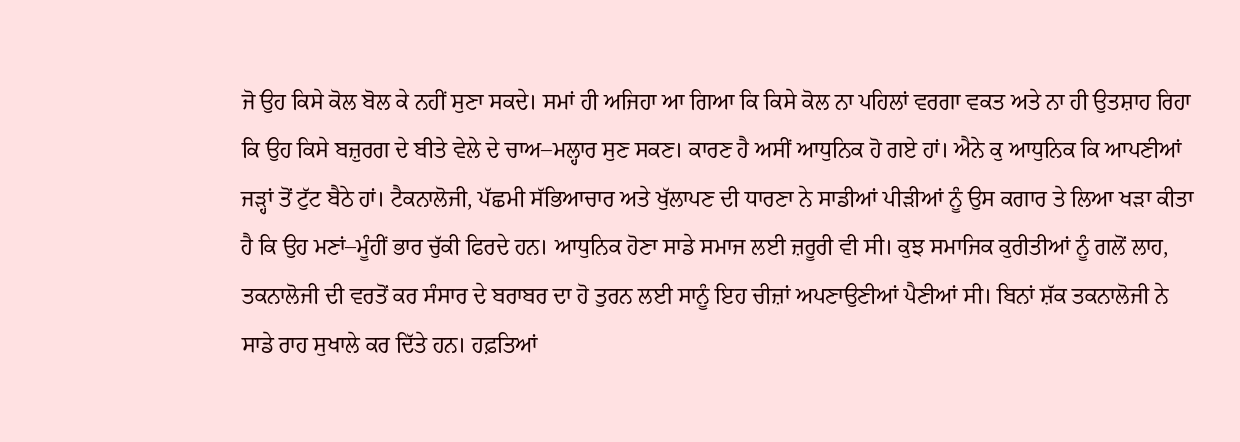ਜੋ ਉਹ ਕਿਸੇ ਕੋਲ ਬੋਲ ਕੇ ਨਹੀਂ ਸੁਣਾ ਸਕਦੇ। ਸਮਾਂ ਹੀ ਅਜਿਹਾ ਆ ਗਿਆ ਕਿ ਕਿਸੇ ਕੋਲ ਨਾ ਪਹਿਲਾਂ ਵਰਗਾ ਵਕਤ ਅਤੇ ਨਾ ਹੀ ਉਤਸ਼ਾਹ ਰਿਹਾ ਕਿ ਉਹ ਕਿਸੇ ਬਜ਼ੁਰਗ ਦੇ ਬੀਤੇ ਵੇਲੇ ਦੇ ਚਾਅ–ਮਲ੍ਹਾਰ ਸੁਣ ਸਕਣ। ਕਾਰਣ ਹੈ ਅਸੀਂ ਆਧੁਨਿਕ ਹੋ ਗਏ ਹਾਂ। ਐਨੇ ਕੁ ਆਧੁਨਿਕ ਕਿ ਆਪਣੀਆਂ ਜੜ੍ਹਾਂ ਤੋਂ ਟੁੱਟ ਬੈਠੇ ਹਾਂ। ਟੈਕਨਾਲੋਜੀ, ਪੱਛਮੀ ਸੱਭਿਆਚਾਰ ਅਤੇ ਖੁੱਲਾਪਣ ਦੀ ਧਾਰਣਾ ਨੇ ਸਾਡੀਆਂ ਪੀੜੀਆਂ ਨੂੰ ਉਸ ਕਗਾਰ ਤੇ ਲਿਆ ਖੜਾ ਕੀਤਾ ਹੈ ਕਿ ਉਹ ਮਣਾਂ–ਮੂੰਹੀਂ ਭਾਰ ਚੁੱਕੀ ਫਿਰਦੇ ਹਨ। ਆਧੁਨਿਕ ਹੋਣਾ ਸਾਡੇ ਸਮਾਜ ਲਈ ਜ਼ਰੂਰੀ ਵੀ ਸੀ। ਕੁਝ ਸਮਾਜਿਕ ਕੁਰੀਤੀਆਂ ਨੂੰ ਗਲੋਂ ਲਾਹ, ਤਕਨਾਲੋਜੀ ਦੀ ਵਰਤੋਂ ਕਰ ਸੰਸਾਰ ਦੇ ਬਰਾਬਰ ਦਾ ਹੋ ਤੁਰਨ ਲਈ ਸਾਨੂੰ ਇਹ ਚੀਜ਼ਾਂ ਅਪਣਾਉਣੀਆਂ ਪੈਣੀਆਂ ਸੀ। ਬਿਨਾਂ ਸ਼ੱਕ ਤਕਨਾਲੋਜੀ ਨੇ ਸਾਡੇ ਰਾਹ ਸੁਖਾਲੇ ਕਰ ਦਿੱਤੇ ਹਨ। ਹਫ਼ਤਿਆਂ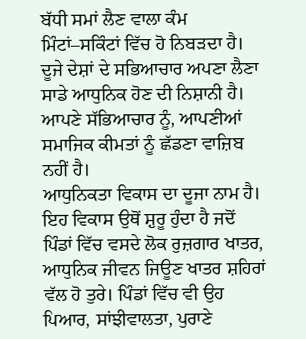ਬੱਧੀ ਸਮਾਂ ਲੈਣ ਵਾਲਾ ਕੰਮ ਮਿੰਟਾਂ–ਸਕਿੰਟਾਂ ਵਿੱਚ ਹੋ ਨਿਬੜਦਾ ਹੈ। ਦੂਜੇ ਦੇਸ਼ਾਂ ਦੇ ਸਭਿਆਚਾਰ ਅਪਣਾ ਲੈਣਾ ਸਾਡੇ ਆਧੁਨਿਕ ਹੋਣ ਦੀ ਨਿਸ਼ਾਨੀ ਹੈ। ਆਪਣੇ ਸੱਭਿਆਚਾਰ ਨੂੰ, ਆਪਣੀਆਂ ਸਮਾਜਿਕ ਕੀਮਤਾਂ ਨੂੰ ਛੱਡਣਾ ਵਾਜ਼ਿਬ ਨਹੀਂ ਹੈ।
ਆਧੁਨਿਕਤਾ ਵਿਕਾਸ ਦਾ ਦੂਜਾ ਨਾਮ ਹੈ। ਇਹ ਵਿਕਾਸ ਉਥੋਂ ਸ਼ੁਰੂ ਹੁੰਦਾ ਹੈ ਜਦੋਂ ਪਿੰਡਾਂ ਵਿੱਚ ਵਸਦੇ ਲੋਕ ਰੁਜ਼ਗਾਰ ਖਾਤਰ, ਆਧੁਨਿਕ ਜੀਵਨ ਜਿਊਣ ਖਾਤਰ ਸ਼ਹਿਰਾਂ ਵੱਲ ਹੋ ਤੁਰੇ। ਪਿੰਡਾਂ ਵਿੱਚ ਵੀ ਉਹ ਪਿਆਰ, ਸਾਂਝੀਵਾਲਤਾ, ਪੁਰਾਣੇ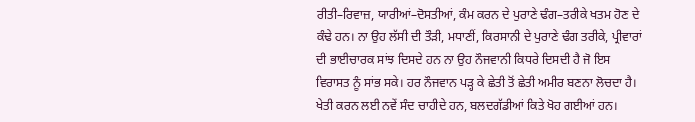ਰੀਤੀ–ਰਿਵਾਜ਼, ਯਾਰੀਆਂ–ਦੋਸਤੀਆਂ, ਕੰਮ ਕਰਨ ਦੇ ਪੁਰਾਣੇ ਢੰਗ–ਤਰੀਕੇ ਖਤਮ ਹੋਣ ਦੇ ਕੰਢੇ ਹਨ। ਨਾ ਉਹ ਲੱਸੀ ਦੀ ਤੌੜੀ, ਮਧਾਣੀਂ, ਕਿਰਸਾਨੀ ਦੇ ਪੁਰਾਣੇ ਢੰਗ ਤਰੀਕੇ, ਪ੍ਰੀਵਾਰਾਂ ਦੀ ਭਾਈਚਾਰਕ ਸਾਂਝ ਦਿਸਦੇ ਹਨ ਨਾ ਉਹ ਨੌਜਵਾਨੀ ਕਿਧਰੇ ਦਿਸਦੀ ਹੈ ਜੋ ਇਸ ਵਿਰਾਸਤ ਨੂੰ ਸਾਂਭ ਸਕੇ। ਹਰ ਨੌਜਵਾਨ ਪੜ੍ਹ ਕੇ ਛੇਤੀ ਤੋਂ ਛੇਤੀ ਅਮੀਰ ਬਣਨਾ ਲੋਚਦਾ ਹੈ। ਖੇਤੀ ਕਰਨ ਲਈ ਨਵੇਂ ਸੰਦ ਚਾਹੀਦੇ ਹਨ, ਬਲਦਗੱਡੀਆਂ ਕਿਤੇ ਖੋਹ ਗਈਆਂ ਹਨ।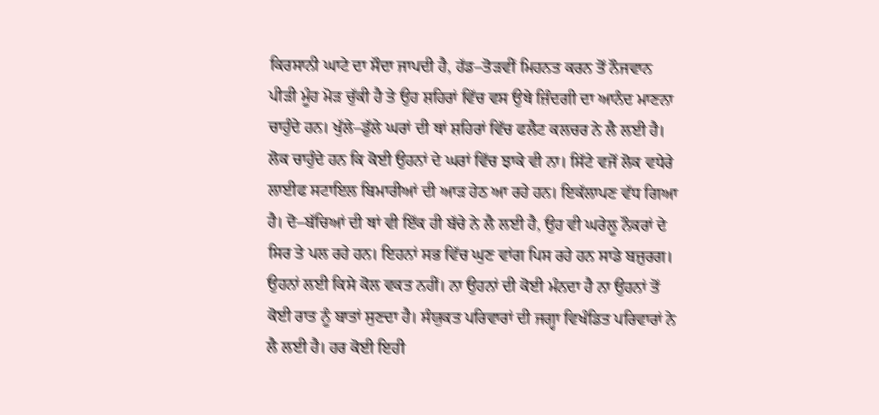ਕਿਰਸਾਨੀ ਘਾਟੇ ਦਾ ਸੌਦਾ ਜਾਪਦੀ ਹੈ, ਹੱਡ–ਤੋੜਵੀਂ ਮਿਹਨਤ ਕਰਨ ਤੋਂ ਨੌਜਵਾਨ ਪੀੜੀ ਮੂੰਹ ਮੋੜ ਚੁੱਕੀ ਹੈ ਤੇ ਉਹ ਸ਼ਹਿਰਾਂ ਵਿੱਚ ਵਸ ਉਥੇ ਜ਼ਿੰਦਗੀ ਦਾ ਆਨੰਦ ਮਾਣਨਾ ਚਾਹੁੰਦੇ ਹਨ। ਖੁੱਲੇ–ਡੁੱਲੇ ਘਰਾਂ ਦੀ ਥਾਂ ਸ਼ਹਿਰਾਂ ਵਿੱਚ ਫਲੈਟ ਕਲਚਰ ਨੇ ਲੈ ਲਈ ਹੈ। ਲੋਕ ਚਾਹੁੰਦੇ ਹਨ ਕਿ ਕੋਈ ਉਹਨਾਂ ਦੇ ਘਰਾਂ ਵਿੱਚ ਝਾਕੇ ਵੀ ਨਾ। ਸਿੱਟੇ ਵਜੋਂ ਲੋਕ ਵਧੇਰੇ ਲਾਈਫ ਸਟਾਇਲ ਬਿਮਾਰੀਆਂ ਦੀ ਆੜ ਹੇਠ ਆ ਰਹੇ ਹਨ। ਇਕੱਲਾਪਣ ਵੱਧ ਗਿਆ ਹੈ। ਦੋ–ਬੱਚਿਆਂ ਦੀ ਥਾਂ ਵੀ ਇੱਕ ਹੀ ਬੱਚੇ ਨੇ ਲੈ ਲਈ ਹੈ, ਉਹ ਵੀ ਘਰੇਲੂ ਨੌਕਰਾਂ ਦੇ ਸਿਰ ਤੇ ਪਲ ਰਹੇ ਹਨ। ਇਹਨਾਂ ਸਭ ਵਿੱਚ ਘੁਣ ਵਾਂਗ ਪਿਸ ਰਹੇ ਹਨ ਸਾਡੇ ਬਜ਼ੁਰਗ। ਉਹਨਾਂ ਲਈ ਕਿਸੇ ਕੋਲ ਵਕਤ ਨਹੀਂ। ਨਾ ਉਹਨਾਂ ਦੀ ਕੋਈ ਮੰਨਦਾ ਹੈ ਨਾ ਉਹਨਾਂ ਤੋਂ ਕੋਈ ਰਾਤ ਨੂੰ ਬਾਤਾਂ ਸੁਣਦਾ ਹੈ। ਸੰਯੁਕਤ ਪਰਿਵਾਰਾਂ ਦੀ ਜਗ੍ਹਾ ਵਿਖੰਡਿਤ ਪਰਿਵਾਰਾਂ ਨੇ ਲੈ ਲਈ ਹੈ। ਹਰ ਕੋਈ ਇਹੀ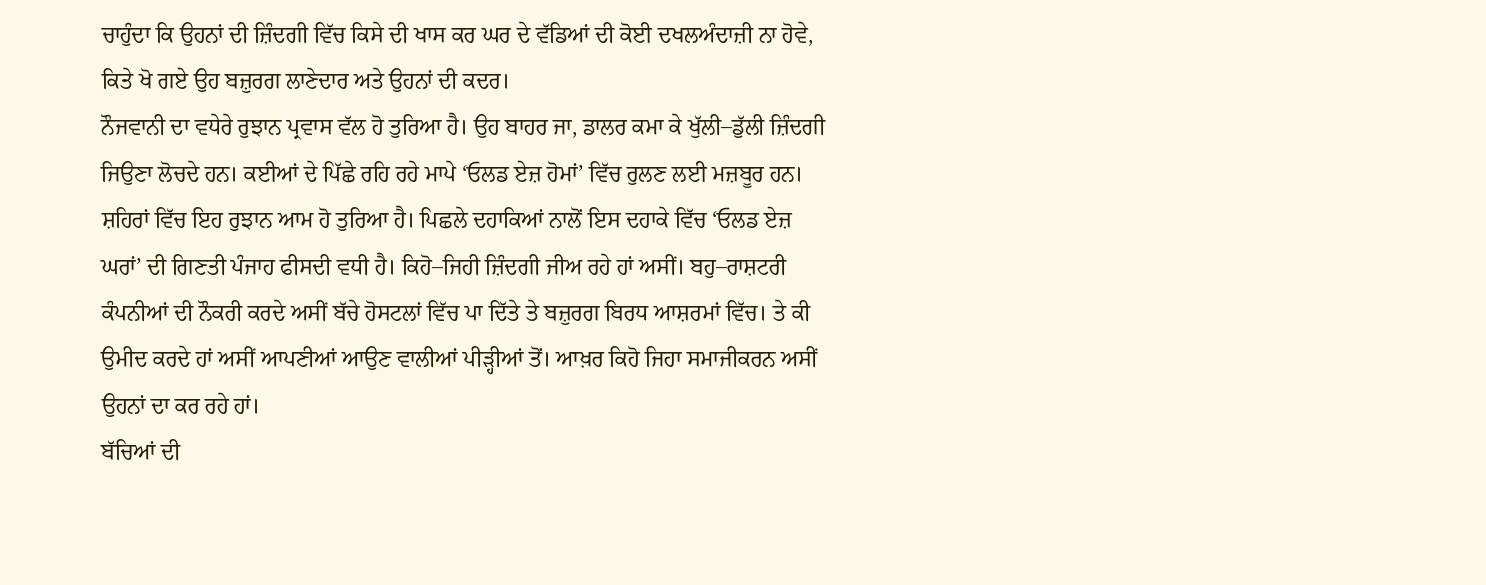ਚਾਹੁੰਦਾ ਕਿ ਉਹਨਾਂ ਦੀ ਜ਼ਿੰਦਗੀ ਵਿੱਚ ਕਿਸੇ ਦੀ ਖਾਸ ਕਰ ਘਰ ਦੇ ਵੱਡਿਆਂ ਦੀ ਕੋਈ ਦਖਲਅੰਦਾਜ਼ੀ ਨਾ ਹੋਵੇ, ਕਿਤੇ ਖੋ ਗਏ ਉਹ ਬਜ਼ੁਰਗ ਲਾਣੇਦਾਰ ਅਤੇ ਉਹਨਾਂ ਦੀ ਕਦਰ।
ਨੌਜਵਾਨੀ ਦਾ ਵਧੇਰੇ ਰੁਝਾਨ ਪ੍ਰਵਾਸ ਵੱਲ ਹੋ ਤੁਰਿਆ ਹੈ। ਉਹ ਬਾਹਰ ਜਾ, ਡਾਲਰ ਕਮਾ ਕੇ ਖੁੱਲੀ–ਡੁੱਲੀ ਜ਼ਿੰਦਗੀ ਜਿਉਣਾ ਲੋਚਦੇ ਹਨ। ਕਈਆਂ ਦੇ ਪਿੱਛੇ ਰਹਿ ਰਹੇ ਮਾਪੇ ‘ਓਲਡ ਏਜ਼ ਹੋਮਾਂ’ ਵਿੱਚ ਰੁਲਣ ਲਈ ਮਜ਼ਬੂਰ ਹਨ। ਸ਼ਹਿਰਾਂ ਵਿੱਚ ਇਹ ਰੁਝਾਨ ਆਮ ਹੋ ਤੁਰਿਆ ਹੈ। ਪਿਛਲੇ ਦਹਾਕਿਆਂ ਨਾਲੋਂ ਇਸ ਦਹਾਕੇ ਵਿੱਚ ‘ਓਲਡ ਏਜ਼ ਘਰਾਂ’ ਦੀ ਗਿਣਤੀ ਪੰਜਾਹ ਫੀਸਦੀ ਵਧੀ ਹੈ। ਕਿਹੋ–ਜਿਹੀ ਜ਼ਿੰਦਗੀ ਜੀਅ ਰਹੇ ਹਾਂ ਅਸੀਂ। ਬਹੁ–ਰਾਸ਼ਟਰੀ ਕੰਪਨੀਆਂ ਦੀ ਨੌਕਰੀ ਕਰਦੇ ਅਸੀਂ ਬੱਚੇ ਹੋਸਟਲਾਂ ਵਿੱਚ ਪਾ ਦਿੱਤੇ ਤੇ ਬਜ਼ੁਰਗ ਬਿਰਧ ਆਸ਼ਰਮਾਂ ਵਿੱਚ। ਤੇ ਕੀ ਉਮੀਦ ਕਰਦੇ ਹਾਂ ਅਸੀਂ ਆਪਣੀਆਂ ਆਉਣ ਵਾਲੀਆਂ ਪੀੜ੍ਹੀਆਂ ਤੋਂ। ਆਖ਼ਰ ਕਿਹੋ ਜਿਹਾ ਸਮਾਜੀਕਰਨ ਅਸੀਂ ਉਹਨਾਂ ਦਾ ਕਰ ਰਹੇ ਹਾਂ।
ਬੱਚਿਆਂ ਦੀ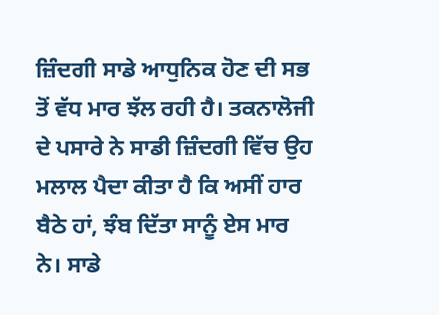ਜ਼ਿੰਦਗੀ ਸਾਡੇ ਆਧੁਨਿਕ ਹੋਣ ਦੀ ਸਭ ਤੋਂ ਵੱਧ ਮਾਰ ਝੱਲ ਰਹੀ ਹੈ। ਤਕਨਾਲੋਜੀ ਦੇ ਪਸਾਰੇ ਨੇ ਸਾਡੀ ਜ਼ਿੰਦਗੀ ਵਿੱਚ ਉਹ ਮਲਾਲ ਪੈਦਾ ਕੀਤਾ ਹੈ ਕਿ ਅਸੀਂ ਹਾਰ ਬੈਠੇ ਹਾਂ, ਝੰਬ ਦਿੱਤਾ ਸਾਨੂੰ ਏਸ ਮਾਰ ਨੇ। ਸਾਡੇ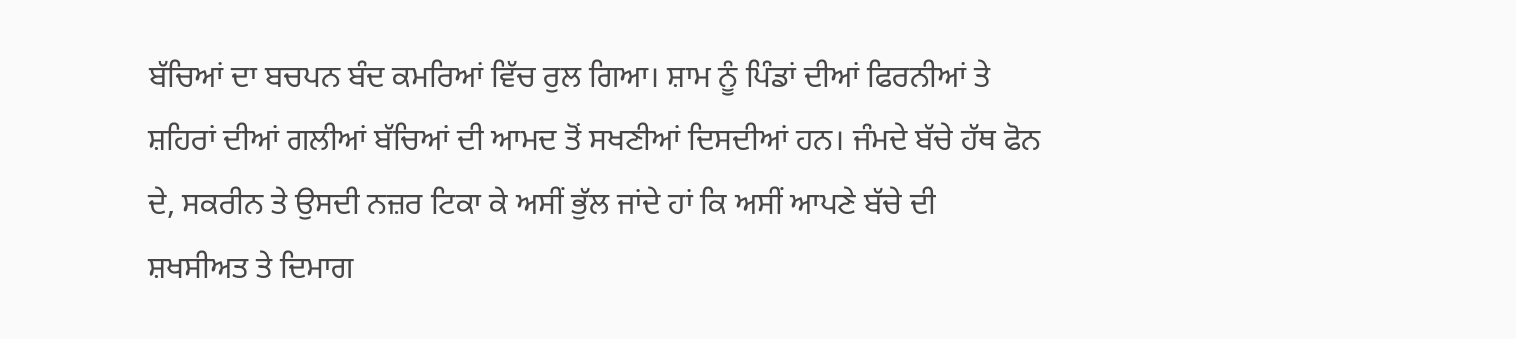ਬੱਚਿਆਂ ਦਾ ਬਚਪਨ ਬੰਦ ਕਮਰਿਆਂ ਵਿੱਚ ਰੁਲ ਗਿਆ। ਸ਼ਾਮ ਨੂੰ ਪਿੰਡਾਂ ਦੀਆਂ ਫਿਰਨੀਆਂ ਤੇ ਸ਼ਹਿਰਾਂ ਦੀਆਂ ਗਲੀਆਂ ਬੱਚਿਆਂ ਦੀ ਆਮਦ ਤੋਂ ਸਖਣੀਆਂ ਦਿਸਦੀਆਂ ਹਨ। ਜੰਮਦੇ ਬੱਚੇ ਹੱਥ ਫੋਨ ਦੇ, ਸਕਰੀਨ ਤੇ ਉਸਦੀ ਨਜ਼ਰ ਟਿਕਾ ਕੇ ਅਸੀਂ ਭੁੱਲ ਜਾਂਦੇ ਹਾਂ ਕਿ ਅਸੀਂ ਆਪਣੇ ਬੱਚੇ ਦੀ ਸ਼ਖਸੀਅਤ ਤੇ ਦਿਮਾਗ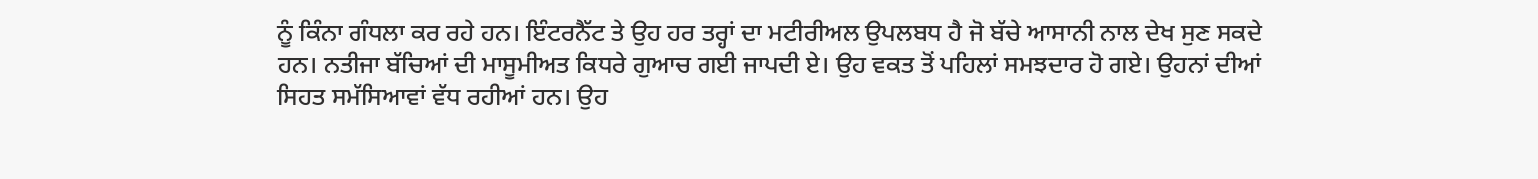ਨੂੰ ਕਿੰਨਾ ਗੰਧਲਾ ਕਰ ਰਹੇ ਹਨ। ਇੰਟਰਨੈੱਟ ਤੇ ਉਹ ਹਰ ਤਰ੍ਹਾਂ ਦਾ ਮਟੀਰੀਅਲ ਉਪਲਬਧ ਹੈ ਜੋ ਬੱਚੇ ਆਸਾਨੀ ਨਾਲ ਦੇਖ ਸੁਣ ਸਕਦੇ ਹਨ। ਨਤੀਜਾ ਬੱਚਿਆਂ ਦੀ ਮਾਸੂਮੀਅਤ ਕਿਧਰੇ ਗੁਆਚ ਗਈ ਜਾਪਦੀ ਏ। ਉਹ ਵਕਤ ਤੋਂ ਪਹਿਲਾਂ ਸਮਝਦਾਰ ਹੋ ਗਏ। ਉਹਨਾਂ ਦੀਆਂ ਸਿਹਤ ਸਮੱਸਿਆਵਾਂ ਵੱਧ ਰਹੀਆਂ ਹਨ। ਉਹ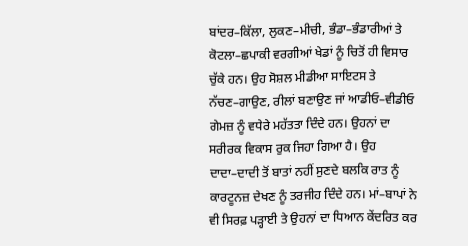ਬਾਂਦਰ–ਕਿੱਲਾ, ਲੁਕਣ–ਮੀਚੀ, ਭੰਡਾ–ਭੰਡਾਰੀਆਂ ਤੇ ਕੋਟਲਾ–ਛਪਾਕੀ ਵਰਗੀਆਂ ਖੇਡਾਂ ਨੂੰ ਚਿਤੋਂ ਹੀ ਵਿਸਾਰ ਚੁੱਕੇ ਹਨ। ਉਹ ਸੋਸ਼ਲ ਮੀਡੀਆ ਸਾਇਟਸ ਤੇ ਨੱਚਣ–ਗਾਉਣ, ਰੀਲਾਂ ਬਣਾਉਣ ਜਾਂ ਆਡੀਓ–ਵੀਡੀਓ ਗੇਮਜ਼ ਨੂੰ ਵਧੇਰੇ ਮਹੱਤਤਾ ਦਿੰਦੇ ਹਨ। ਉਹਨਾਂ ਦਾ ਸਰੀਰਕ ਵਿਕਾਸ ਰੁਕ ਜਿਹਾ ਗਿਆ ਹੈ। ਉਹ ਦਾਦਾ–ਦਾਦੀ ਤੋਂ ਬਾਤਾਂ ਨਹੀਂ ਸੁਣਦੇ ਬਲਕਿ ਰਾਤ ਨੂੰ ਕਾਰਟੂਨਜ਼ ਦੇਖਣ ਨੂੰ ਤਰਜੀਹ ਦਿੰਦੇ ਹਨ। ਮਾਂ–ਬਾਪਾਂ ਨੇ ਵੀ ਸਿਰਫ਼ ਪੜ੍ਹਾਈ ਤੇ ਉਹਨਾਂ ਦਾ ਧਿਆਨ ਕੇਂਦਰਿਤ ਕਰ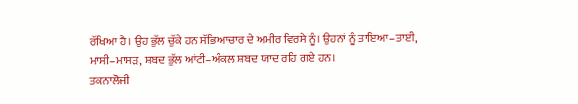ਰੱਖਿਆ ਹੈ। ਉਹ ਭੁੱਲ ਚੁੱਕੇ ਹਨ ਸੱਭਿਆਚਾਰ ਦੇ ਅਮੀਰ ਵਿਰਸੇ ਨੂੰ। ਉਹਨਾਂ ਨੂੰ ਤਾਇਆ–ਤਾਈ, ਮਾਸੀ–ਮਾਸੜ, ਸ਼ਬਦ ਭੁੱਲ ਆਂਟੀ–ਅੰਕਲ ਸ਼ਬਦ ਯਾਦ ਰਹਿ ਗਏ ਹਨ।
ਤਕਨਾਲੋਜੀ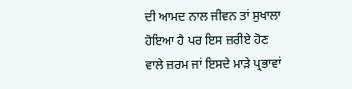ਦੀ ਆਮਦ ਨਾਲ ਜੀਵਨ ਤਾਂ ਸੁਖਾਲਾ ਹੋਇਆ ਹੈ ਪਰ ਇਸ ਜ਼ਰੀਏ ਹੋਣ ਵਾਲੇ ਜ਼ਰਮ ਜਾਂ ਇਸਦੇ ਮਾੜੇ ਪ੍ਰਭਾਵਾਂ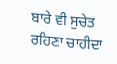ਬਾਰੇ ਵੀ ਸੁਚੇਤ ਰਹਿਣਾ ਚਾਹੀਦਾ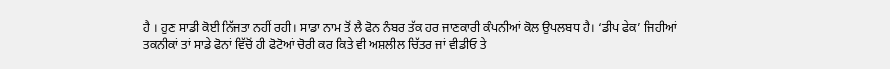ਹੈ । ਹੁਣ ਸਾਡੀ ਕੋਈ ਨਿੱਜਤਾ ਨਹੀਂ ਰਹੀ। ਸਾਡਾ ਨਾਮ ਤੋਂ ਲੈ ਫੋਨ ਨੰਬਰ ਤੱਕ ਹਰ ਜਾਣਕਾਰੀ ਕੰਪਨੀਆਂ ਕੋਲ ਉਪਲਬਧ ਹੈ। ‘ਡੀਪ ਫੇਕ’ ਜਿਹੀਆਂ ਤਕਨੀਕਾਂ ਤਾਂ ਸਾਡੇ ਫੋਨਾਂ ਵਿੱਚੋਂ ਹੀ ਫੋਟੋਆਂ ਚੋਰੀ ਕਰ ਕਿਤੇ ਵੀ ਅਸ਼ਲੀਲ ਚਿੱਤਰ ਜਾਂ ਵੀਡੀਓ ਤੇ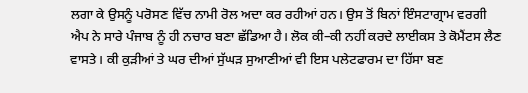ਲਗਾ ਕੇ ਉਸਨੂੰ ਪਰੋਸਣ ਵਿੱਚ ਨਾਮੀ ਰੋਲ ਅਦਾ ਕਰ ਰਹੀਆਂ ਹਨ। ਉਸ ਤੋਂ ਬਿਨਾਂ ਇੰਸਟਾਗ੍ਰਾਮ ਵਰਗੀ ਐਪ ਨੇ ਸਾਰੇ ਪੰਜਾਬ ਨੂੰ ਹੀ ਨਚਾਰ ਬਣਾ ਛੱਡਿਆ ਹੈ। ਲੋਕ ਕੀ–ਕੀ ਨਹੀਂ ਕਰਦੇ ਲਾਈਕਸ ਤੇ ਕੋਮੈਂਟਸ ਲੈਣ ਵਾਸਤੇ। ਕੀ ਕੁੜੀਆਂ ਤੇ ਘਰ ਦੀਆਂ ਸੁੱਘੜ ਸੁਆਣੀਆਂ ਵੀ ਇਸ ਪਲੇਟਫਾਰਮ ਦਾ ਹਿੱਸਾ ਬਣ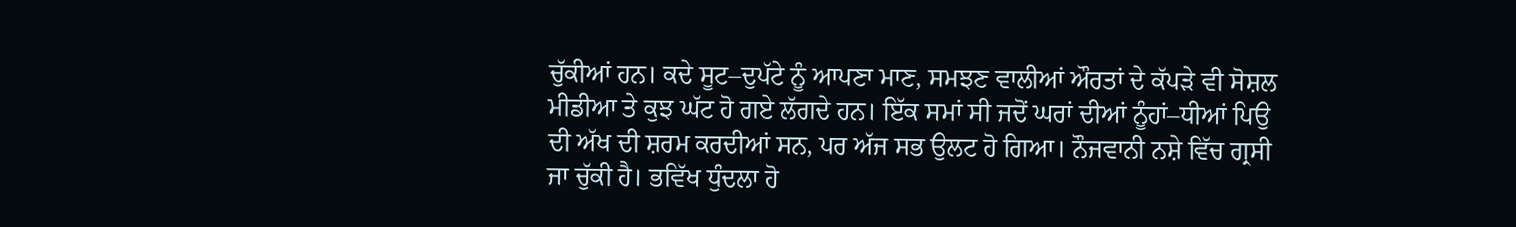ਚੁੱਕੀਆਂ ਹਨ। ਕਦੇ ਸੂਟ–ਦੁਪੱਟੇ ਨੂੰ ਆਪਣਾ ਮਾਣ, ਸਮਝਣ ਵਾਲੀਆਂ ਔਰਤਾਂ ਦੇ ਕੱਪੜੇ ਵੀ ਸੋਸ਼ਲ ਮੀਡੀਆ ਤੇ ਕੁਝ ਘੱਟ ਹੋ ਗਏ ਲੱਗਦੇ ਹਨ। ਇੱਕ ਸਮਾਂ ਸੀ ਜਦੋਂ ਘਰਾਂ ਦੀਆਂ ਨੂੰਹਾਂ–ਧੀਆਂ ਪਿਉ ਦੀ ਅੱਖ ਦੀ ਸ਼ਰਮ ਕਰਦੀਆਂ ਸਨ, ਪਰ ਅੱਜ ਸਭ ਉਲਟ ਹੋ ਗਿਆ। ਨੌਜਵਾਨੀ ਨਸ਼ੇ ਵਿੱਚ ਗ੍ਰਸੀ ਜਾ ਚੁੱਕੀ ਹੈ। ਭਵਿੱਖ ਧੁੰਦਲਾ ਹੋ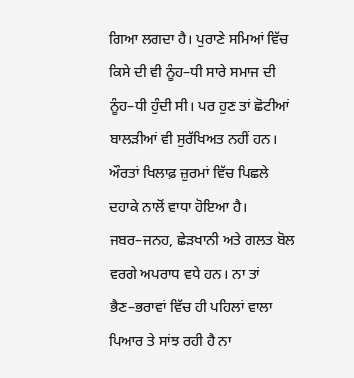ਗਿਆ ਲਗਦਾ ਹੈ। ਪੁਰਾਣੇ ਸਮਿਆਂ ਵਿੱਚ ਕਿਸੇ ਦੀ ਵੀ ਨੂੰਹ–ਧੀ ਸਾਰੇ ਸਮਾਜ ਦੀ ਨੂੰਹ–ਧੀ ਹੁੰਦੀ ਸੀ। ਪਰ ਹੁਣ ਤਾਂ ਛੋਟੀਆਂ ਬਾਲੜੀਆਂ ਵੀ ਸੁਰੱਖਿਅਤ ਨਹੀਂ ਹਨ। ਔਰਤਾਂ ਖਿਲਾਫ਼ ਜ਼ੁਰਮਾਂ ਵਿੱਚ ਪਿਛਲੇ ਦਹਾਕੇ ਨਾਲੋਂ ਵਾਧਾ ਹੋਇਆ ਹੈ। ਜਬਰ–ਜਨਹ, ਛੇੜਖਾਨੀ ਅਤੇ ਗਲਤ ਬੋਲ ਵਰਗੇ ਅਪਰਾਧ ਵਧੇ ਹਨ। ਨਾ ਤਾਂ ਭੈਣ–ਭਰਾਵਾਂ ਵਿੱਚ ਹੀ ਪਹਿਲਾਂ ਵਾਲਾ ਪਿਆਰ ਤੇ ਸਾਂਝ ਰਹੀ ਹੈ ਨਾ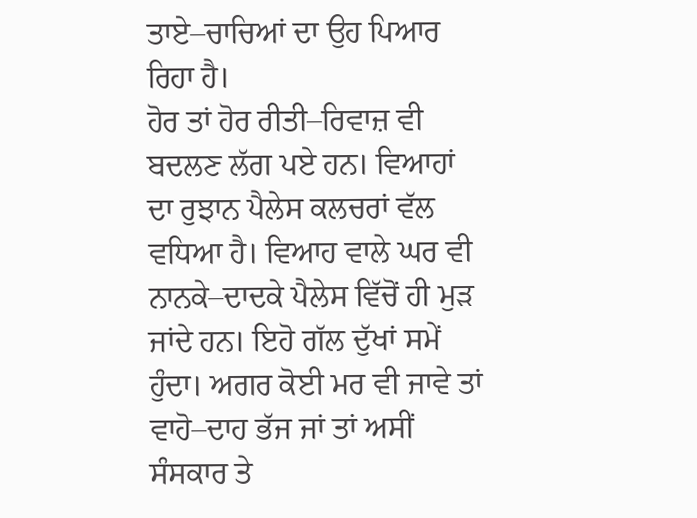ਤਾਏ–ਚਾਚਿਆਂ ਦਾ ਉਹ ਪਿਆਰ ਰਿਹਾ ਹੈ।
ਹੋਰ ਤਾਂ ਹੋਰ ਰੀਤੀ–ਰਿਵਾਜ਼ ਵੀ ਬਦਲਣ ਲੱਗ ਪਏ ਹਨ। ਵਿਆਹਾਂ ਦਾ ਰੁਝਾਨ ਪੈਲੇਸ ਕਲਚਰਾਂ ਵੱਲ ਵਧਿਆ ਹੈ। ਵਿਆਹ ਵਾਲੇ ਘਰ ਵੀ ਨਾਨਕੇ–ਦਾਦਕੇ ਪੈਲੇਸ ਵਿੱਚੋਂ ਹੀ ਮੁੜ ਜਾਂਦੇ ਹਨ। ਇਹੋ ਗੱਲ ਦੁੱਖਾਂ ਸਮੇਂ ਹੁੰਦਾ। ਅਗਰ ਕੋਈ ਮਰ ਵੀ ਜਾਵੇ ਤਾਂ ਵਾਹੋ–ਦਾਹ ਭੱਜ ਜਾਂ ਤਾਂ ਅਸੀਂ ਸੰਸਕਾਰ ਤੇ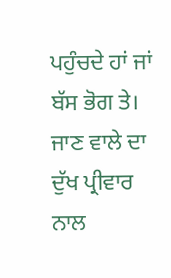ਪਹੁੰਚਦੇ ਹਾਂ ਜਾਂ ਬੱਸ ਭੋਗ ਤੇ। ਜਾਣ ਵਾਲੇ ਦਾ ਦੁੱਖ ਪ੍ਰੀਵਾਰ ਨਾਲ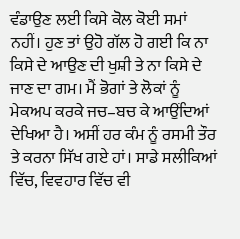ਵੰਡਾਉਣ ਲਈ ਕਿਸੇ ਕੋਲ ਕੋਈ ਸਮਾਂ ਨਹੀਂ। ਹੁਣ ਤਾਂ ਉਹੋ ਗੱਲ ਹੋ ਗਈ ਕਿ ਨਾ ਕਿਸੇ ਦੇ ਆਉਣ ਦੀ ਖੁਸ਼ੀ ਤੇ ਨਾ ਕਿਸੇ ਦੇ ਜਾਣ ਦਾ ਗਮ। ਮੈਂ ਭੋਗਾਂ ਤੇ ਲੋਕਾਂ ਨੂੰ ਮੇਕਅਪ ਕਰਕੇ ਜਚ–ਬਚ ਕੇ ਆਉਂਦਿਆਂ ਦੇਖਿਆ ਹੈ। ਅਸੀਂ ਹਰ ਕੰਮ ਨੂੰ ਰਸਮੀ ਤੌਰ ਤੇ ਕਰਨਾ ਸਿੱਖ ਗਏ ਹਾਂ। ਸਾਡੇ ਸਲੀਕਿਆਂ ਵਿੱਚ, ਵਿਵਹਾਰ ਵਿੱਚ ਵੀ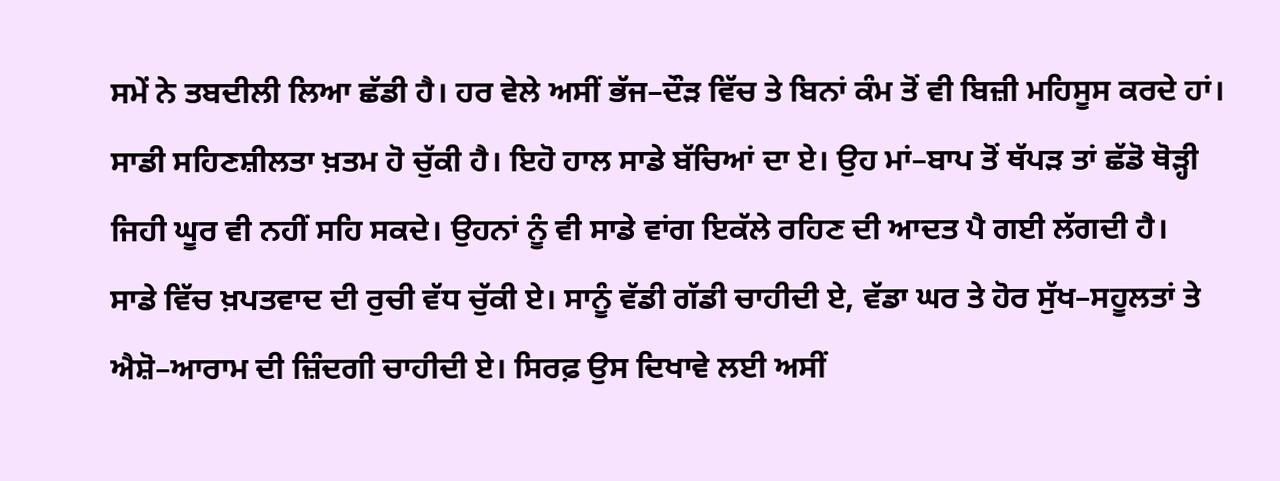ਸਮੇਂ ਨੇ ਤਬਦੀਲੀ ਲਿਆ ਛੱਡੀ ਹੈ। ਹਰ ਵੇਲੇ ਅਸੀਂ ਭੱਜ–ਦੌੜ ਵਿੱਚ ਤੇ ਬਿਨਾਂ ਕੰਮ ਤੋਂ ਵੀ ਬਿਜ਼ੀ ਮਹਿਸੂਸ ਕਰਦੇ ਹਾਂ। ਸਾਡੀ ਸਹਿਣਸ਼ੀਲਤਾ ਖ਼ਤਮ ਹੋ ਚੁੱਕੀ ਹੈ। ਇਹੋ ਹਾਲ ਸਾਡੇ ਬੱਚਿਆਂ ਦਾ ਏ। ਉਹ ਮਾਂ–ਬਾਪ ਤੋਂ ਥੱਪੜ ਤਾਂ ਛੱਡੋ ਥੋੜ੍ਹੀ ਜਿਹੀ ਘੂਰ ਵੀ ਨਹੀਂ ਸਹਿ ਸਕਦੇ। ਉਹਨਾਂ ਨੂੰ ਵੀ ਸਾਡੇ ਵਾਂਗ ਇਕੱਲੇ ਰਹਿਣ ਦੀ ਆਦਤ ਪੈ ਗਈ ਲੱਗਦੀ ਹੈ।
ਸਾਡੇ ਵਿੱਚ ਖ਼ਪਤਵਾਦ ਦੀ ਰੁਚੀ ਵੱਧ ਚੁੱਕੀ ਏ। ਸਾਨੂੰ ਵੱਡੀ ਗੱਡੀ ਚਾਹੀਦੀ ਏ, ਵੱਡਾ ਘਰ ਤੇ ਹੋਰ ਸੁੱਖ–ਸਹੂਲਤਾਂ ਤੇ ਐਸ਼ੋ–ਆਰਾਮ ਦੀ ਜ਼ਿੰਦਗੀ ਚਾਹੀਦੀ ਏ। ਸਿਰਫ਼ ਉਸ ਦਿਖਾਵੇ ਲਈ ਅਸੀਂ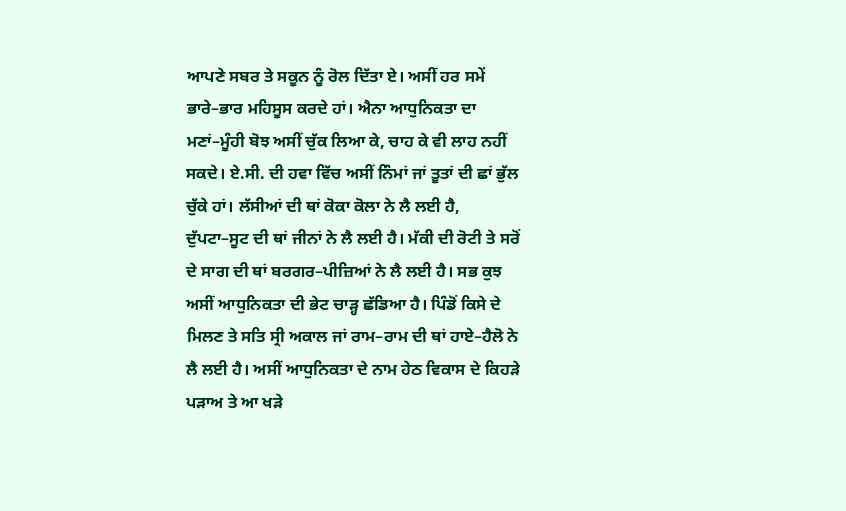ਆਪਣੇ ਸਬਰ ਤੇ ਸਕੂਨ ਨੂੰ ਰੋਲ ਦਿੱਤਾ ਏ। ਅਸੀਂ ਹਰ ਸਮੇਂ ਭਾਰੇ–ਭਾਰ ਮਹਿਸੂਸ ਕਰਦੇ ਹਾਂ। ਐਨਾ ਆਧੁਨਿਕਤਾ ਦਾ ਮਣਾਂ–ਮੂੰਹੀ ਬੋਝ ਅਸੀਂ ਚੁੱਕ ਲਿਆ ਕੇ, ਚਾਹ ਕੇ ਵੀ ਲਾਹ ਨਹੀਂ ਸਕਦੇ। ਏ.ਸੀ. ਦੀ ਹਵਾ ਵਿੱਚ ਅਸੀਂ ਨਿੰਮਾਂ ਜਾਂ ਤੂਤਾਂ ਦੀ ਛਾਂ ਭੁੱਲ ਚੁੱਕੇ ਹਾਂ। ਲੱਸੀਆਂ ਦੀ ਥਾਂ ਕੋਕਾ ਕੋਲਾ ਨੇ ਲੈ ਲਈ ਹੈ, ਦੁੱਪਟਾ–ਸੂਟ ਦੀ ਥਾਂ ਜੀਨਾਂ ਨੇ ਲੈ ਲਈ ਹੈ। ਮੱਕੀ ਦੀ ਰੋਟੀ ਤੇ ਸਰੋਂ ਦੇ ਸਾਗ ਦੀ ਥਾਂ ਬਰਗਰ–ਪੀਜ਼ਿਆਂ ਨੇ ਲੈ ਲਈ ਹੈ। ਸਭ ਕੁਝ ਅਸੀਂ ਆਧੁਨਿਕਤਾ ਦੀ ਭੇਟ ਚਾੜ੍ਹ ਛੱਡਿਆ ਹੈ। ਪਿੰਡੋਂ ਕਿਸੇ ਦੇ ਮਿਲਣ ਤੇ ਸਤਿ ਸ੍ਰੀ ਅਕਾਲ ਜਾਂ ਰਾਮ–ਰਾਮ ਦੀ ਥਾਂ ਹਾਏ–ਹੈਲੋ ਨੇ ਲੈ ਲਈ ਹੈ। ਅਸੀਂ ਆਧੁਨਿਕਤਾ ਦੇ ਨਾਮ ਹੇਠ ਵਿਕਾਸ ਦੇ ਕਿਹੜੇ ਪੜਾਅ ਤੇ ਆ ਖੜੇ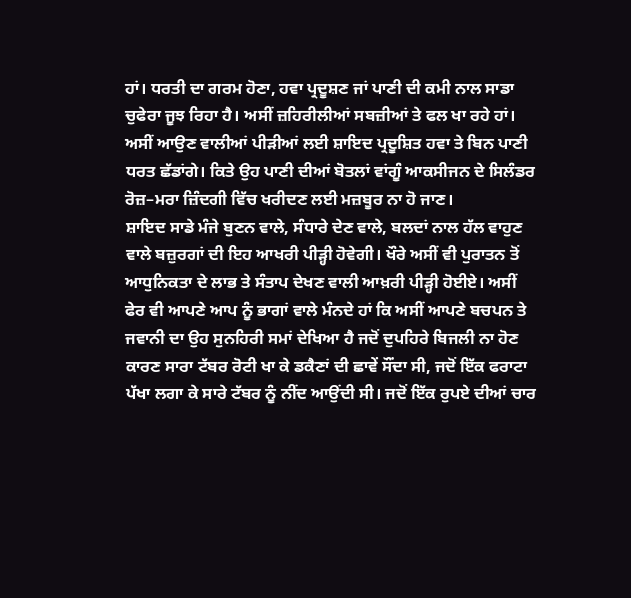ਹਾਂ। ਧਰਤੀ ਦਾ ਗਰਮ ਹੋਣਾ, ਹਵਾ ਪ੍ਰਦੂਸ਼ਣ ਜਾਂ ਪਾਣੀ ਦੀ ਕਮੀ ਨਾਲ ਸਾਡਾ ਚੁਫੇਰਾ ਜੂਝ ਰਿਹਾ ਹੈ। ਅਸੀਂ ਜ਼ਹਿਰੀਲੀਆਂ ਸਬਜ਼ੀਆਂ ਤੇ ਫਲ ਖਾ ਰਹੇ ਹਾਂ। ਅਸੀਂ ਆਉਣ ਵਾਲੀਆਂ ਪੀੜੀਆਂ ਲਈ ਸ਼ਾਇਦ ਪ੍ਰਦੂਸ਼ਿਤ ਹਵਾ ਤੇ ਬਿਨ ਪਾਣੀ ਧਰਤ ਛੱਡਾਂਗੇ। ਕਿਤੇ ਉਹ ਪਾਣੀ ਦੀਆਂ ਬੋਤਲਾਂ ਵਾਂਗੂੰ ਆਕਸੀਜਨ ਦੇ ਸਿਲੰਡਰ ਰੋਜ਼–ਮਰਾ ਜ਼ਿੰਦਗੀ ਵਿੱਚ ਖਰੀਦਣ ਲਈ ਮਜ਼ਬੂਰ ਨਾ ਹੋ ਜਾਣ।
ਸ਼ਾਇਦ ਸਾਡੇ ਮੰਜੇ ਬੁਣਨ ਵਾਲੇ, ਸੰਧਾਰੇ ਦੇਣ ਵਾਲੇ, ਬਲਦਾਂ ਨਾਲ ਹੱਲ ਵਾਹੁਣ ਵਾਲੇ ਬਜ਼ੁਰਗਾਂ ਦੀ ਇਹ ਆਖਰੀ ਪੀੜ੍ਹੀ ਹੋਵੇਗੀ। ਖੌਰੇ ਅਸੀਂ ਵੀ ਪੁਰਾਤਨ ਤੋਂ ਆਧੁਨਿਕਤਾ ਦੇ ਲਾਭ ਤੇ ਸੰਤਾਪ ਦੇਖਣ ਵਾਲੀ ਆਖ਼ਰੀ ਪੀੜ੍ਹੀ ਹੋਈਏ। ਅਸੀਂ ਫੇਰ ਵੀ ਆਪਣੇ ਆਪ ਨੂੰ ਭਾਗਾਂ ਵਾਲੇ ਮੰਨਦੇ ਹਾਂ ਕਿ ਅਸੀਂ ਆਪਣੇ ਬਚਪਨ ਤੇ ਜਵਾਨੀ ਦਾ ਉਹ ਸੁਨਹਿਰੀ ਸਮਾਂ ਦੇਖਿਆ ਹੈ ਜਦੋਂ ਦੁਪਹਿਰੇ ਬਿਜਲੀ ਨਾ ਹੋਣ ਕਾਰਣ ਸਾਰਾ ਟੱਬਰ ਰੋਟੀ ਖਾ ਕੇ ਡਕੈਣਾਂ ਦੀ ਛਾਵੇਂ ਸੌਂਦਾ ਸੀ, ਜਦੋਂ ਇੱਕ ਫਰਾਟਾ ਪੱਖਾ ਲਗਾ ਕੇ ਸਾਰੇ ਟੱਬਰ ਨੂੰ ਨੀਂਦ ਆਉਂਦੀ ਸੀ। ਜਦੋਂ ਇੱਕ ਰੁਪਏ ਦੀਆਂ ਚਾਰ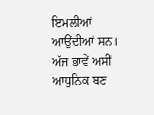ਇਮਲੀਆਂ ਆਉਂਦੀਆਂ ਸਨ। ਅੱਜ ਭਾਵੇਂ ਅਸੀਂ ਆਧੁਨਿਕ ਬਣ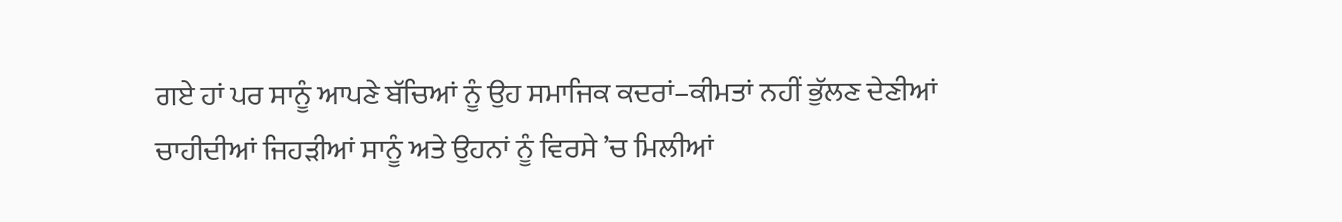ਗਏ ਹਾਂ ਪਰ ਸਾਨੂੰ ਆਪਣੇ ਬੱਚਿਆਂ ਨੂੰ ਉਹ ਸਮਾਜਿਕ ਕਦਰਾਂ–ਕੀਮਤਾਂ ਨਹੀਂ ਭੁੱਲਣ ਦੇਣੀਆਂ ਚਾਹੀਦੀਆਂ ਜਿਹੜੀਆਂ ਸਾਨੂੰ ਅਤੇ ਉਹਨਾਂ ਨੂੰ ਵਿਰਸੇ ’ਚ ਮਿਲੀਆਂ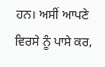ਹਨ। ਅਸੀਂ ਆਪਣੇ ਵਿਰਸੇ ਨੂੰ ਪਾਸੇ ਕਰ,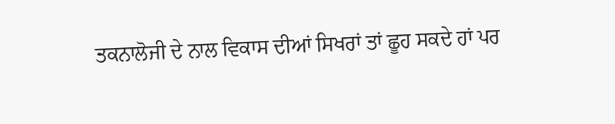ਤਕਨਾਲੋਜੀ ਦੇ ਨਾਲ ਵਿਕਾਸ ਦੀਆਂ ਸਿਖਰਾਂ ਤਾਂ ਛੂਹ ਸਕਦੇ ਹਾਂ ਪਰ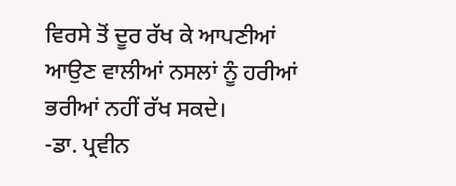ਵਿਰਸੇ ਤੋਂ ਦੂਰ ਰੱਖ ਕੇ ਆਪਣੀਆਂ ਆਉਣ ਵਾਲੀਆਂ ਨਸਲਾਂ ਨੂੰ ਹਰੀਆਂ ਭਰੀਆਂ ਨਹੀਂ ਰੱਖ ਸਕਦੇ।
-ਡਾ. ਪ੍ਰਵੀਨ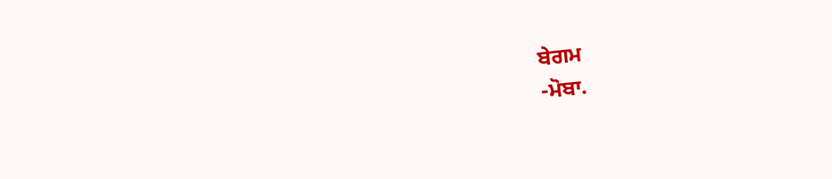ਬੇਗਮ
-ਮੋਬਾ.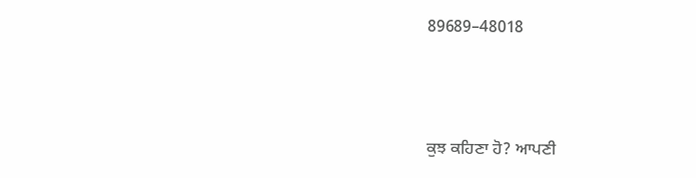89689–48018



ਕੁਝ ਕਹਿਣਾ ਹੋ? ਆਪਣੀ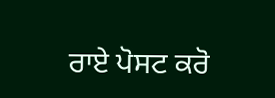ਰਾਏ ਪੋਸਟ ਕਰੋ